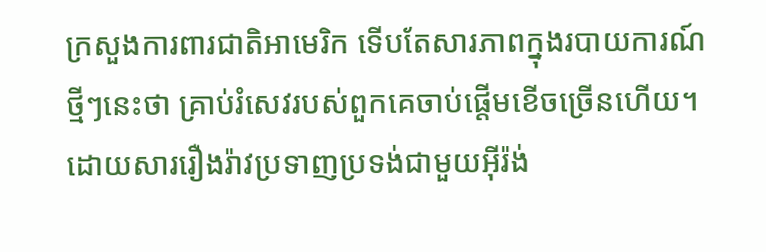ក្រសួងការពារជាតិអាមេរិក ទើបតែសារភាពក្នុងរបាយការណ៍ថ្មីៗនេះថា គ្រាប់រំសេវរបស់ពួកគេចាប់ផ្តើមខើចច្រើនហើយ។ ដោយសាររឿងរ៉ាវប្រទាញប្រទង់ជាមួយអ៊ីរ៉ង់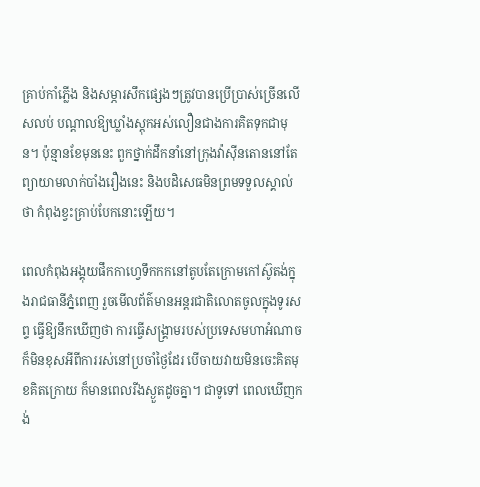គ្រាប់កាំភ្លើង និងសម្ភារសឹកផ្សេងៗត្រូវបានប្រើប្រាស់ច្រើនលើសលប់ បណ្តាលឱ្យឃ្លាំងស្តុកអស់លឿនជាងការគិតទុកជាមុន។ ប៉ុន្មានខែមុននេះ ពួកថ្នាក់ដឹកនាំនៅក្រុងវ៉ាស៊ីនតោននៅតែព្យាយាមលាក់បាំងរឿងនេះ និងបដិសេធមិនព្រមទទួលស្គាល់ថា កំពុងខ្វះគ្រាប់បែកនោះឡើយ។

ពេលកំពុងអង្គុយផឹកកាហ្វេទឹកកកនៅតូបតែក្រោមកៅស៊ូតង់ក្នុងរាជធានីភ្នំពេញ រួចមើលព័ត៌មានអន្តរជាតិលោតចូលក្នុងទូរសព្ទ ធ្វើឱ្យនឹកឃើញថា ការធ្វើសង្គ្រាមរបស់ប្រទេសមហាអំណាចក៏មិនខុសអីពីការរស់នៅប្រចាំថ្ងៃដែរ បើចាយវាយមិនចេះគិតមុខគិតក្រោយ ក៏មានពេលរីងស្ងួតដូចគ្នា។ ជាទូទៅ ពេលឃើញកង់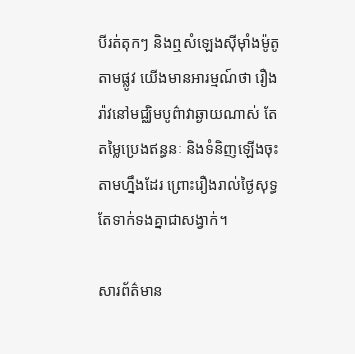បីរត់តុកៗ និងឮសំឡេងស៊ីម៉ាំងម៉ូតូតាមផ្លូវ យើងមានអារម្មណ៍ថា រឿងរ៉ាវនៅមជ្ឈិមបូព៌ាវាឆ្ងាយណាស់ តែតម្លៃប្រេងឥន្ធនៈ និងទំនិញឡើងចុះតាមហ្នឹងដែរ ព្រោះរឿងរាល់ថ្ងៃសុទ្ធតែទាក់ទងគ្នាជាសង្វាក់។

សារព័ត៌មាន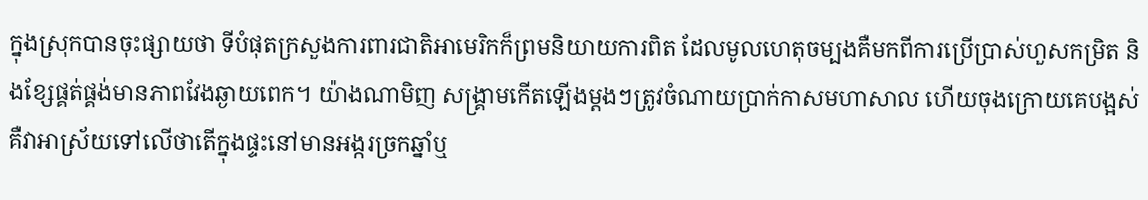ក្នុងស្រុកបានចុះផ្សាយថា ទីបំផុតក្រសួងការពារជាតិអាមេរិកក៏ព្រមនិយាយការពិត ដែលមូលហេតុចម្បងគឺមកពីការប្រើប្រាស់ហួសកម្រិត និងខ្សែផ្គត់ផ្គង់មានភាពវែងឆ្ងាយពេក។ យ៉ាងណាមិញ សង្គ្រាមកើតឡើងម្តងៗត្រូវចំណាយប្រាក់កាសមហាសាល ហើយចុងក្រោយគេបង្អស់ គឺវាអាស្រ័យទៅលើថាតើក្នុងផ្ទះនៅមានអង្ករច្រកឆ្នាំឬ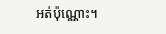អត់ប៉ុណ្ណោះ។